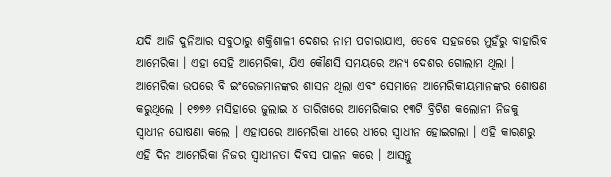ଯଦି ଆଜି ଦୁନିଆର ସବୁଠାରୁ ଶକ୍ତିଶାଳୀ ଦେଶର ନାମ ପଚାରାଯାଏ, ତେବେ ସହଜରେ ମୁହଁରୁ ବାହାରିବ ଆମେରିକା । ଏହା ସେହି ଆମେରିକା, ଯିଏ କୌଣସି ସମୟରେ ଅନ୍ୟ ଦେଶର ଗୋଲାମ ଥିଲା । ଆମେରିକା ଉପରେ ବି ଇଂରେଜମାନଙ୍କର ଶାସନ ଥିଲା ଏବଂ ସେମାନେ ଆମେରିକୀୟମାନଙ୍କର ଶୋଷଣ କରୁଥିଲେ । ୧୭୭୬ ମସିହାରେ ଜୁଲାଇ ୪ ତାରିଖରେ ଆମେରିକାର ୧୩ଟି ବ୍ରିଟିଶ କଲୋନୀ ନିଜକୁ ସ୍ୱାଧୀନ ଘୋଷଣା କଲେ । ଏହାପରେ ଆମେରିକା ଧୀରେ ଧୀରେ ସ୍ୱାଧୀନ ହୋଇଗଲା । ଏହି କାରଣରୁ ଏହି ଦିନ ଆମେରିକା ନିଜର ସ୍ୱାଧୀନତା ଦିବସ ପାଳନ କରେ । ଆସନ୍ତୁ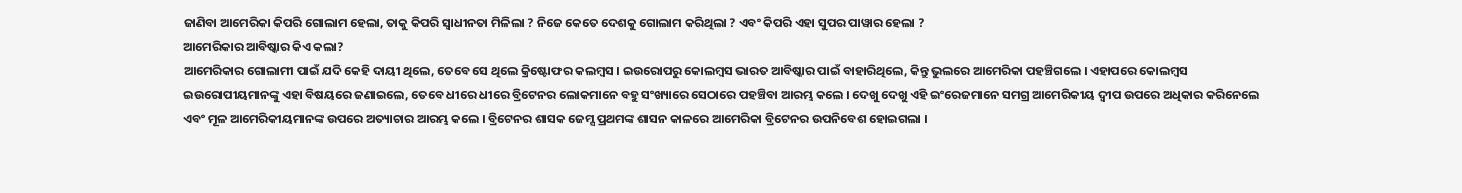ଜାଣିବା ଆମେରିକା କିପରି ଗୋଲାମ ହେଲା, ତାକୁ କିପରି ସ୍ୱାଧୀନତା ମିଳିଲା ? ନିଜେ କେତେ ଦେଶକୁ ଗୋଲାମ କରିଥିଲା ? ଏବଂ କିପରି ଏହା ସୁପର ପାୱାର ହେଲା ?
ଆମେରିକାର ଆବିଷ୍କାର କିଏ କଲା?
ଆମେରିକାର ଗୋଲାମୀ ପାଇଁ ଯଦି କେହି ଦାୟୀ ଥିଲେ, ତେବେ ସେ ଥିଲେ କ୍ରିଷ୍ଟୋଫର କଲମ୍ବସ । ଇଉରୋପରୁ କୋଲମ୍ବସ ଭାରତ ଆବିଷ୍କାର ପାଇଁ ବାହାରିଥିଲେ, କିନ୍ତୁ ଭୁଲରେ ଆମେରିକା ପହଞ୍ଚିଗଲେ । ଏହାପରେ କୋଲମ୍ବସ ଇଉରୋପୀୟମାନଙ୍କୁ ଏହା ବିଷୟରେ ଜଣାଇଲେ, ତେବେ ଧୀରେ ଧୀରେ ବ୍ରିଟେନର ଲୋକମାନେ ବହୁ ସଂଖ୍ୟାରେ ସେଠାରେ ପହଞ୍ଚିବା ଆରମ୍ଭ କଲେ । ଦେଖୁ ଦେଖୁ ଏହି ଇଂରେଜମାନେ ସମଗ୍ର ଆମେରିକୀୟ ଦ୍ୱୀପ ଉପରେ ଅଧିକାର କରିନେଲେ ଏବଂ ମୂଳ ଆମେରିକୀୟମାନଙ୍କ ଉପରେ ଅତ୍ୟାଚାର ଆରମ୍ଭ କଲେ । ବ୍ରିଟେନର ଶାସକ ଜେମ୍ସ ପ୍ରଥମଙ୍କ ଶାସନ କାଳରେ ଆମେରିକା ବ୍ରିଟେନର ଉପନିବେଶ ହୋଇଗଲା ।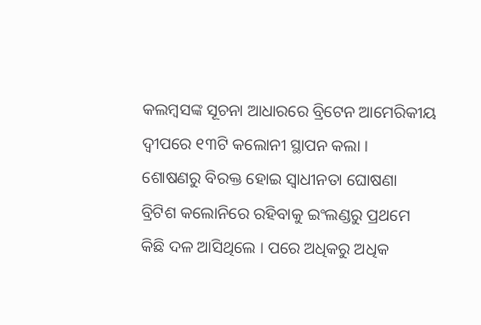କଲମ୍ବସଙ୍କ ସୂଚନା ଆଧାରରେ ବ୍ରିଟେନ ଆମେରିକୀୟ ଦ୍ୱୀପରେ ୧୩ଟି କଲୋନୀ ସ୍ଥାପନ କଲା ।
ଶୋଷଣରୁ ବିରକ୍ତ ହୋଇ ସ୍ୱାଧୀନତା ଘୋଷଣା
ବ୍ରିଟିଶ କଲୋନିରେ ରହିବାକୁ ଇଂଲଣ୍ଡରୁ ପ୍ରଥମେ କିଛି ଦଳ ଆସିଥିଲେ । ପରେ ଅଧିକରୁ ଅଧିକ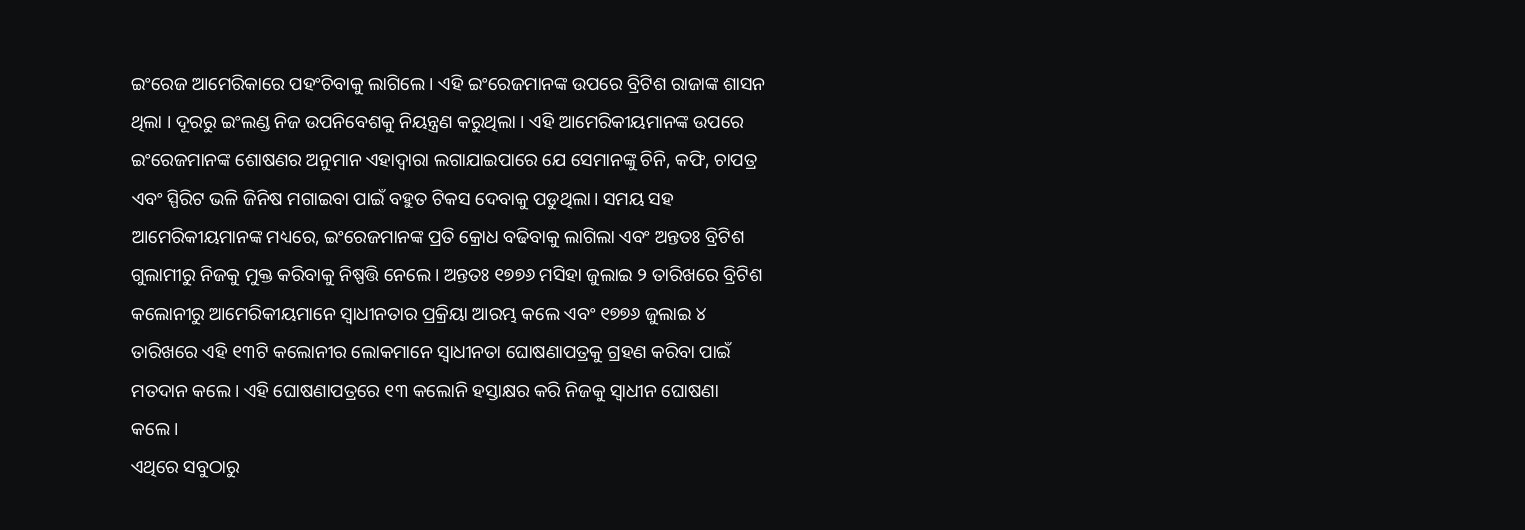ଇଂରେଜ ଆମେରିକାରେ ପହଂଚିବାକୁ ଲାଗିଲେ । ଏହି ଇଂରେଜମାନଙ୍କ ଉପରେ ବ୍ରିଟିଶ ରାଜାଙ୍କ ଶାସନ ଥିଲା । ଦୂରରୁ ଇଂଲଣ୍ଡ ନିଜ ଉପନିବେଶକୁ ନିୟନ୍ତ୍ରଣ କରୁଥିଲା । ଏହି ଆମେରିକୀୟମାନଙ୍କ ଉପରେ ଇଂରେଜମାନଙ୍କ ଶୋଷଣର ଅନୁମାନ ଏହାଦ୍ୱାରା ଲଗାଯାଇପାରେ ଯେ ସେମାନଙ୍କୁ ଚିନି, କଫି, ଚାପତ୍ର ଏବଂ ସ୍ପିରିଟ ଭଳି ଜିନିଷ ମଗାଇବା ପାଇଁ ବହୁତ ଟିକସ ଦେବାକୁ ପଡୁଥିଲା। ସମୟ ସହ ଆମେରିକୀୟମାନଙ୍କ ମଧ୍ୟରେ, ଇଂରେଜମାନଙ୍କ ପ୍ରତି କ୍ରୋଧ ବଢିବାକୁ ଲାଗିଲା ଏବଂ ଅନ୍ତତଃ ବ୍ରିଟିଶ ଗୁଲାମୀରୁ ନିଜକୁ ମୁକ୍ତ କରିବାକୁ ନିଷ୍ପତ୍ତି ନେଲେ। ଅନ୍ତତଃ ୧୭୭୬ ମସିହା ଜୁଲାଇ ୨ ତାରିଖରେ ବ୍ରିଟିଶ କଲୋନୀରୁ ଆମେରିକୀୟମାନେ ସ୍ୱାଧୀନତାର ପ୍ରକ୍ରିୟା ଆରମ୍ଭ କଲେ ଏବଂ ୧୭୭୬ ଜୁଲାଇ ୪ ତାରିଖରେ ଏହି ୧୩ଟି କଲୋନୀର ଲୋକମାନେ ସ୍ୱାଧୀନତା ଘୋଷଣାପତ୍ରକୁ ଗ୍ରହଣ କରିବା ପାଇଁ ମତଦାନ କଲେ। ଏହି ଘୋଷଣାପତ୍ରରେ ୧୩ କଲୋନି ହସ୍ତାକ୍ଷର କରି ନିଜକୁ ସ୍ୱାଧୀନ ଘୋଷଣା କଲେ।
ଏଥିରେ ସବୁଠାରୁ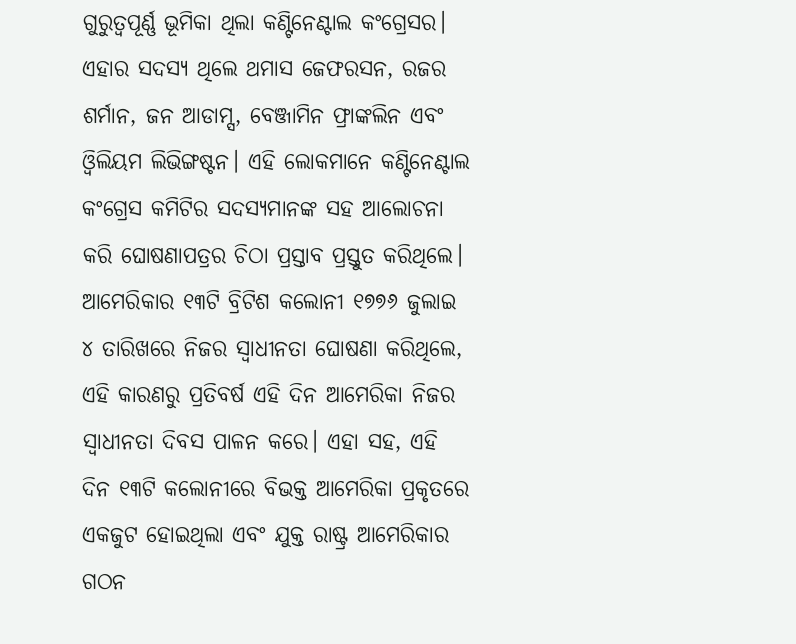ଗୁରୁତ୍ୱପୂର୍ଣ୍ଣ ଭୂମିକା ଥିଲା କଣ୍ଟିନେଣ୍ଟାଲ କଂଗ୍ରେସର। ଏହାର ସଦସ୍ୟ ଥିଲେ ଥମାସ ଜେଫରସନ, ରଜର ଶର୍ମାନ, ଜନ ଆଡାମ୍ସ, ବେଞ୍ଜାମିନ ଫ୍ରାଙ୍କଲିନ ଏବଂ ଓ୍ୱିଲିୟମ ଲିଭିଙ୍ଗଷ୍ଟନ। ଏହି ଲୋକମାନେ କଣ୍ଟିନେଣ୍ଟାଲ କଂଗ୍ରେସ କମିଟିର ସଦସ୍ୟମାନଙ୍କ ସହ ଆଲୋଚନା କରି ଘୋଷଣାପତ୍ରର ଚିଠା ପ୍ରସ୍ତାବ ପ୍ରସ୍ତୁତ କରିଥିଲେ।
ଆମେରିକାର ୧୩ଟି ବ୍ରିଟିଶ କଲୋନୀ ୧୭୭୬ ଜୁଲାଇ ୪ ତାରିଖରେ ନିଜର ସ୍ୱାଧୀନତା ଘୋଷଣା କରିଥିଲେ, ଏହି କାରଣରୁ ପ୍ରତିବର୍ଷ ଏହି ଦିନ ଆମେରିକା ନିଜର ସ୍ୱାଧୀନତା ଦିବସ ପାଳନ କରେ। ଏହା ସହ, ଏହି ଦିନ ୧୩ଟି କଲୋନୀରେ ବିଭକ୍ତ ଆମେରିକା ପ୍ରକୃତରେ ଏକଜୁଟ ହୋଇଥିଲା ଏବଂ ଯୁକ୍ତ ରାଷ୍ଟ୍ର ଆମେରିକାର ଗଠନ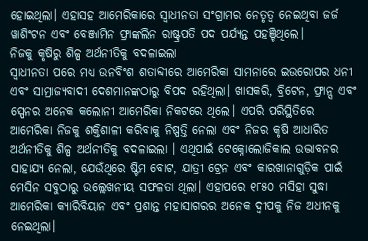ହୋଇଥିଲା। ଏହାସହ ଆମେରିକାରେ ସ୍ୱାଧୀନତା ସଂଗ୍ରାମର ନେତୃତ୍ୱ ନେଇଥିବା ଜର୍ଜ ୱାଶିଂଟନ ଏବଂ ବେଞ୍ଜାମିନ ଫ୍ରାଙ୍କଲିନ ରାଷ୍ଟ୍ରପତି ପଦ ପର୍ଯ୍ୟନ୍ତ ପହଞ୍ଚିଥିଲେ।
ନିଜକୁ କୃଷିରୁ ଶିଳ୍ପ ଅର୍ଥନୀତିକୁ ବଦଳାଇଲା
ସ୍ୱାଧୀନତା ପରେ ମଧ୍ୟ ଉନବିଂଶ ଶତାବ୍ଦୀରେ ଆମେରିକା ସାମନାରେ ଇଉରୋପର ଧନୀ ଏବଂ ସାମ୍ରାଜ୍ୟବାଦୀ ଦେଶମାନଙ୍କଠାରୁ ବିପଦ ରହିଥିଲା। ଖାସକରି, ବ୍ରିଟେନ, ଫ୍ରାନ୍ସ ଏବଂ ସ୍ପେନର ଅନେକ କଲୋନୀ ଆମେରିକା ନିକଟରେ ଥିଲେ। ଏପରି ପରିସ୍ଥିତିରେ ଆମେରିକା ନିଜକୁ ଶକ୍ତିଶାଳୀ କରିବାକୁ ନିଷ୍ପତ୍ତି ନେଲା ଏବଂ ନିଜର କୃଷି ଆଧାରିତ ଅର୍ଥନୀତିକୁ ଶିଳ୍ପ ଅର୍ଥନୀତିକୁ ବଦଳାଇଲା । ଏଥିପାଇଁ ଟେକ୍ନୋଲୋଜିକାଲ ଉଦ୍ଭାବନର ସାହାଯ୍ୟ ନେଲା, ଯେଉଁଥିରେ ଷ୍ଟିମ ବୋଟ, ଯାତ୍ରୀ ଟ୍ରେନ ଏବଂ କାରଖାନାଗୁଡ଼ିକ ପାଇଁ ମେସିନ ସବୁଠାରୁ ଉଲ୍ଲେଖନୀୟ ସଫଳତା ଥିଲା। ଏହାପରେ ୧୮୫୦ ମସିହା ସୁଦ୍ଧା ଆମେରିକା କ୍ୟାରିବିୟାନ ଏବଂ ପ୍ରଶାନ୍ତ ମହାସାଗରର ଅନେକ ଦ୍ୱୀପକୁ ନିଜ ଅଧୀନକୁ ନେଇଥିଲା।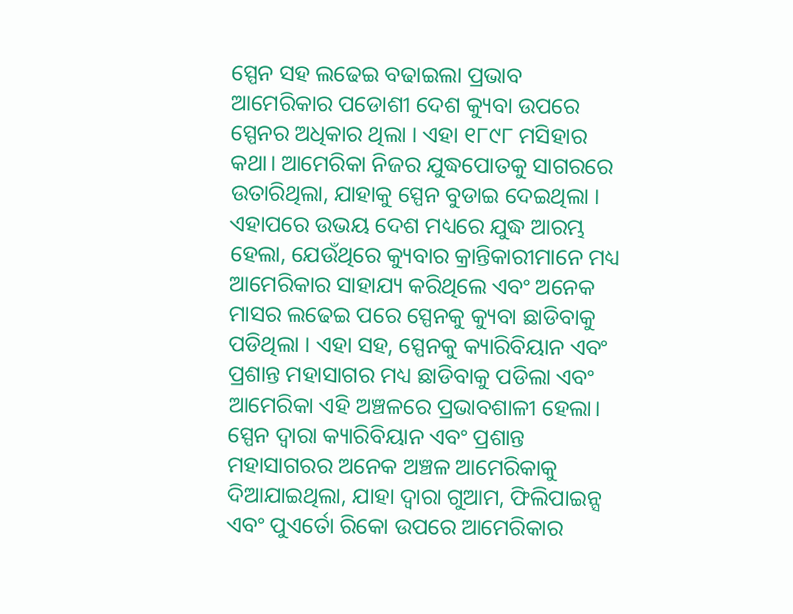ସ୍ପେନ ସହ ଲଢେଇ ବଢାଇଲା ପ୍ରଭାବ
ଆମେରିକାର ପଡୋଶୀ ଦେଶ କ୍ୟୁବା ଉପରେ ସ୍ପେନର ଅଧିକାର ଥିଲା । ଏହା ୧୮୯୮ ମସିହାର କଥା। ଆମେରିକା ନିଜର ଯୁଦ୍ଧପୋତକୁ ସାଗରରେ ଉତାରିଥିଲା, ଯାହାକୁ ସ୍ପେନ ବୁଡାଇ ଦେଇଥିଲା । ଏହାପରେ ଉଭୟ ଦେଶ ମଧ୍ୟରେ ଯୁଦ୍ଧ ଆରମ୍ଭ ହେଲା, ଯେଉଁଥିରେ କ୍ୟୁବାର କ୍ରାନ୍ତିକାରୀମାନେ ମଧ୍ୟ ଆମେରିକାର ସାହାଯ୍ୟ କରିଥିଲେ ଏବଂ ଅନେକ ମାସର ଲଢେଇ ପରେ ସ୍ପେନକୁ କ୍ୟୁବା ଛାଡିବାକୁ ପଡିଥିଲା । ଏହା ସହ, ସ୍ପେନକୁ କ୍ୟାରିବିୟାନ ଏବଂ ପ୍ରଶାନ୍ତ ମହାସାଗର ମଧ୍ୟ ଛାଡିବାକୁ ପଡିଲା ଏବଂ ଆମେରିକା ଏହି ଅଞ୍ଚଳରେ ପ୍ରଭାବଶାଳୀ ହେଲା। ସ୍ପେନ ଦ୍ୱାରା କ୍ୟାରିବିୟାନ ଏବଂ ପ୍ରଶାନ୍ତ ମହାସାଗରର ଅନେକ ଅଞ୍ଚଳ ଆମେରିକାକୁ ଦିଆଯାଇଥିଲା, ଯାହା ଦ୍ୱାରା ଗୁଆମ, ଫିଲିପାଇନ୍ସ ଏବଂ ପୁଏର୍ତୋ ରିକୋ ଉପରେ ଆମେରିକାର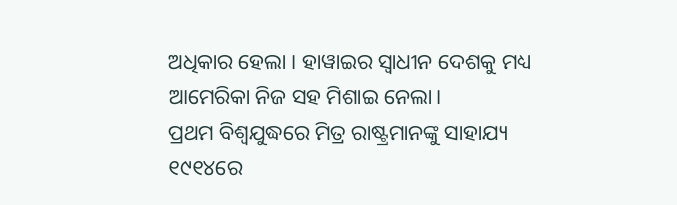ଅଧିକାର ହେଲା । ହାୱାଇର ସ୍ୱାଧୀନ ଦେଶକୁ ମଧ୍ୟ ଆମେରିକା ନିଜ ସହ ମିଶାଇ ନେଲା।
ପ୍ରଥମ ବିଶ୍ୱଯୁଦ୍ଧରେ ମିତ୍ର ରାଷ୍ଟ୍ରମାନଙ୍କୁ ସାହାଯ୍ୟ
୧୯୧୪ରେ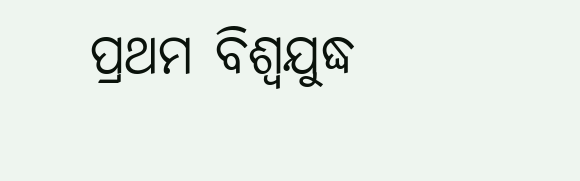ପ୍ରଥମ ବିଶ୍ୱଯୁଦ୍ଧ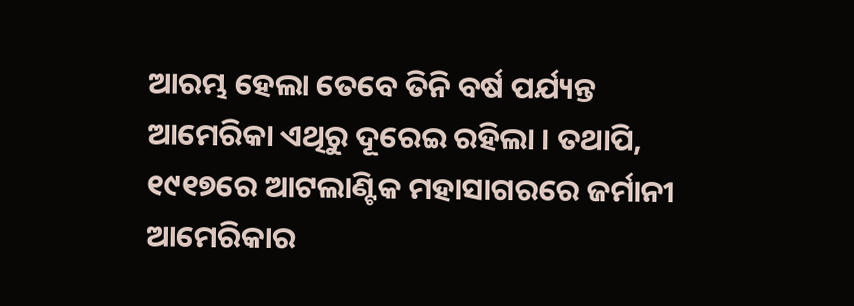ଆରମ୍ଭ ହେଲା ତେବେ ତିନି ବର୍ଷ ପର୍ଯ୍ୟନ୍ତ ଆମେରିକା ଏଥିରୁ ଦୂରେଇ ରହିଲା । ତଥାପି, ୧୯୧୭ରେ ଆଟଲାଣ୍ଟିକ ମହାସାଗରରେ ଜର୍ମାନୀ ଆମେରିକାର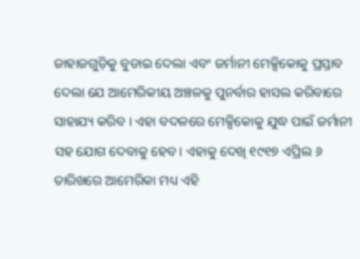ଜାହାଜଗୁଡ଼ିକୁ ବୁଡାଇ ଦେଲା ଏବଂ ଜର୍ମାନୀ ମେକ୍ସିକୋକୁ ପ୍ରସ୍ତାବ ଦେଲା ଯେ ଆମେରିକୀୟ ଅଞ୍ଚଳକୁ ପୁନର୍ବାର ହାସଲ କରିବାରେ ସାହାଯ୍ୟ କରିବ । ଏହା ବଦଳରେ ମେକ୍ସିକୋକୁ ଯୁଦ୍ଧ ପାଇଁ ଜର୍ମାନୀ ସହ ଯୋଗ ଦେବାକୁ ହେବ। ଏହାକୁ ଦେଖି ୧୯୧୭ ଏପ୍ରିଲ ୬ ତାରିଖରେ ଆମେରିକା ମଧ୍ୟ ଏହି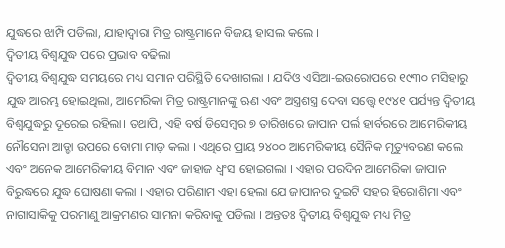ଯୁଦ୍ଧରେ ଝାମ୍ପି ପଡିଲା, ଯାହାଦ୍ୱାରା ମିତ୍ର ରାଷ୍ଟ୍ରମାନେ ବିଜୟ ହାସଲ କଲେ ।
ଦ୍ୱିତୀୟ ବିଶ୍ୱଯୁଦ୍ଧ ପରେ ପ୍ରଭାବ ବଢିଲା
ଦ୍ୱିତୀୟ ବିଶ୍ୱଯୁଦ୍ଧ ସମୟରେ ମଧ୍ୟ ସମାନ ପରିସ୍ଥିତି ଦେଖାଗଲା । ଯଦିଓ ଏସିଆ-ଇଉରୋପରେ ୧୯୩୦ ମସିହାରୁ ଯୁଦ୍ଧ ଆରମ୍ଭ ହୋଇଥିଲା, ଆମେରିକା ମିତ୍ର ରାଷ୍ଟ୍ରମାନଙ୍କୁ ଋଣ ଏବଂ ଅସ୍ତ୍ରଶସ୍ତ୍ର ଦେବା ସତ୍ତ୍ୱେ ୧୯୪୧ ପର୍ଯ୍ୟନ୍ତ ଦ୍ୱିତୀୟ ବିଶ୍ୱଯୁଦ୍ଧରୁ ଦୂରେଇ ରହିଲା। ତଥାପି, ଏହି ବର୍ଷ ଡିସେମ୍ବର ୭ ତାରିଖରେ ଜାପାନ ପର୍ଲ ହାର୍ବରରେ ଆମେରିକୀୟ ନୌସେନା ଆଡ୍ଡା ଉପରେ ବୋମା ମାଡ଼ କଲା । ଏଥିରେ ପ୍ରାୟ ୨୪୦୦ ଆମେରିକୀୟ ସୈନିକ ମୃତ୍ୟୁବରଣ କଲେ ଏବଂ ଅନେକ ଆମେରିକୀୟ ବିମାନ ଏବଂ ଜାହାଜ ଧ୍ୱଂସ ହୋଇଗଲା । ଏହାର ପରଦିନ ଆମେରିକା ଜାପାନ ବିରୁଦ୍ଧରେ ଯୁଦ୍ଧ ଘୋଷଣା କଲା । ଏହାର ପରିଣାମ ଏହା ହେଲା ଯେ ଜାପାନର ଦୁଇଟି ସହର ହିରୋଶିମା ଏବଂ ନାଗାସାକିକୁ ପରମାଣୁ ଆକ୍ରମଣର ସାମନା କରିବାକୁ ପଡିଲା । ଅନ୍ତତଃ ଦ୍ୱିତୀୟ ବିଶ୍ୱଯୁଦ୍ଧ ମଧ୍ୟ ମିତ୍ର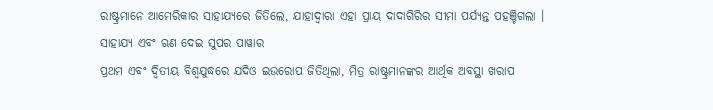ରାଷ୍ଟ୍ରମାନେ ଆମେରିକାର ସାହାଯ୍ୟରେ ଜିତିଲେ, ଯାହାଦ୍ୱାରା ଏହା ପ୍ରାୟ ଦାଦାଗିରିର ସୀମା ପର୍ଯ୍ୟନ୍ତ ପହଞ୍ଚିଗଲା ।
ସାହାଯ୍ୟ ଏବଂ ଋଣ ଦେଇ ସୁପର ପାୱାର
ପ୍ରଥମ ଏବଂ ଦ୍ୱିତୀୟ ବିଶ୍ୱଯୁଦ୍ଧରେ ଯଦିଓ ଇଉରୋପ ଜିତିଥିଲା, ମିତ୍ର ରାଷ୍ଟ୍ରମାନଙ୍କର ଆର୍ଥିକ ଅବସ୍ଥା ଖରାପ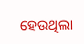ହେଉଥିଲା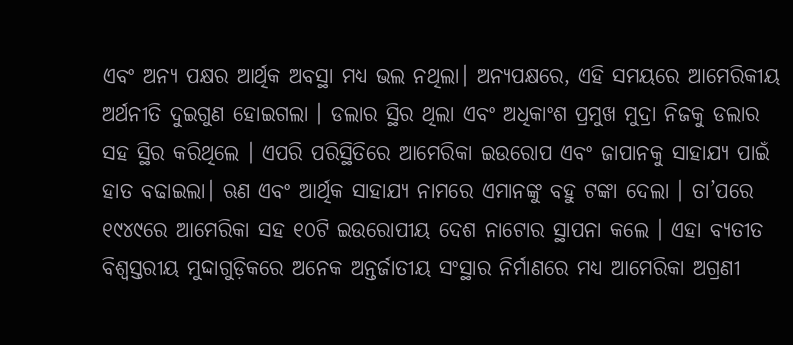ଏବଂ ଅନ୍ୟ ପକ୍ଷର ଆର୍ଥିକ ଅବସ୍ଥା ମଧ୍ୟ ଭଲ ନଥିଲା। ଅନ୍ୟପକ୍ଷରେ, ଏହି ସମୟରେ ଆମେରିକୀୟ ଅର୍ଥନୀତି ଦୁଇଗୁଣ ହୋଇଗଲା । ଡଲାର ସ୍ଥିର ଥିଲା ଏବଂ ଅଧିକାଂଶ ପ୍ରମୁଖ ମୁଦ୍ରା ନିଜକୁ ଡଲାର ସହ ସ୍ଥିର କରିଥିଲେ । ଏପରି ପରିସ୍ଥିତିରେ ଆମେରିକା ଇଉରୋପ ଏବଂ ଜାପାନକୁ ସାହାଯ୍ୟ ପାଇଁ ହାତ ବଢାଇଲା। ଋଣ ଏବଂ ଆର୍ଥିକ ସାହାଯ୍ୟ ନାମରେ ଏମାନଙ୍କୁ ବହୁ ଟଙ୍କା ଦେଲା । ତା’ପରେ ୧୯୪୯ରେ ଆମେରିକା ସହ ୧୦ଟି ଇଉରୋପୀୟ ଦେଶ ନାଟୋର ସ୍ଥାପନା କଲେ । ଏହା ବ୍ୟତୀତ ବିଶ୍ୱସ୍ତରୀୟ ମୁଦ୍ଦାଗୁଡ଼ିକରେ ଅନେକ ଅନ୍ତର୍ଜାତୀୟ ସଂସ୍ଥାର ନିର୍ମାଣରେ ମଧ୍ୟ ଆମେରିକା ଅଗ୍ରଣୀ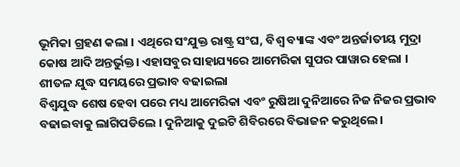ଭୂମିକା ଗ୍ରହଣ କଲା । ଏଥିରେ ସଂଯୁକ୍ତ ରାଷ୍ଟ୍ର ସଂଘ, ବିଶ୍ୱ ବ୍ୟାଙ୍କ ଏବଂ ଅନ୍ତର୍ଜାତୀୟ ମୁଦ୍ରା କୋଷ ଆଦି ଅନ୍ତର୍ଭୁକ୍ତ। ଏହାସବୁର ସାହାଯ୍ୟରେ ଆମେରିକା ସୁପର ପାୱାର ହେଲା ।
ଶୀତଳ ଯୁଦ୍ଧ ସମୟରେ ପ୍ରଭାବ ବଢାଇଲା
ବିଶ୍ୱଯୁଦ୍ଧ ଶେଷ ହେବା ପରେ ମଧ୍ୟ ଆମେରିକା ଏବଂ ରୁଷିଆ ଦୁନିଆରେ ନିଜ ନିଜର ପ୍ରଭାବ ବଢାଇବାକୁ ଲାଗିପଡିଲେ । ଦୁନିଆକୁ ଦୁଇଟି ଶିବିରରେ ବିଭାଜନ କରୁଥିଲେ ।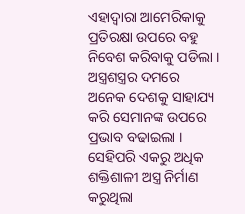ଏହାଦ୍ୱାରା ଆମେରିକାକୁ ପ୍ରତିରକ୍ଷା ଉପରେ ବହୁ ନିବେଶ କରିବାକୁ ପଡିଲା । ଅସ୍ତ୍ରଶସ୍ତ୍ରର ଦମରେ ଅନେକ ଦେଶକୁ ସାହାଯ୍ୟ କରି ସେମାନଙ୍କ ଉପରେ ପ୍ରଭାବ ବଢାଇଲା । ସେହିପରି ଏକରୁ ଅଧିକ ଶକ୍ତିଶାଳୀ ଅସ୍ତ୍ର ନିର୍ମାଣ କରୁଥିଲା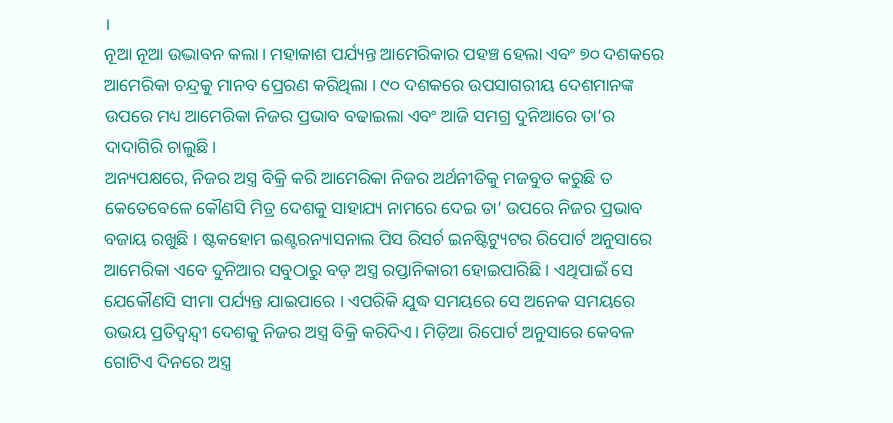।
ନୂଆ ନୂଆ ଉଦ୍ଭାବନ କଲା। ମହାକାଶ ପର୍ଯ୍ୟନ୍ତ ଆମେରିକାର ପହଞ୍ଚ ହେଲା ଏବଂ ୭୦ ଦଶକରେ ଆମେରିକା ଚନ୍ଦ୍ରକୁ ମାନବ ପ୍ରେରଣ କରିଥିଲା । ୯୦ ଦଶକରେ ଉପସାଗରୀୟ ଦେଶମାନଙ୍କ ଉପରେ ମଧ୍ୟ ଆମେରିକା ନିଜର ପ୍ରଭାବ ବଢାଇଲା ଏବଂ ଆଜି ସମଗ୍ର ଦୁନିଆରେ ତା’ର ଦାଦାଗିରି ଚାଲୁଛି।
ଅନ୍ୟପକ୍ଷରେ, ନିଜର ଅସ୍ତ୍ର ବିକ୍ରି କରି ଆମେରିକା ନିଜର ଅର୍ଥନୀତିକୁ ମଜବୁତ କରୁଛି ତ କେତେବେଳେ କୌଣସି ମିତ୍ର ଦେଶକୁ ସାହାଯ୍ୟ ନାମରେ ଦେଇ ତା’ ଉପରେ ନିଜର ପ୍ରଭାବ ବଜାୟ ରଖୁଛି । ଷ୍ଟକହୋମ ଇଣ୍ଟରନ୍ୟାସନାଲ ପିସ ରିସର୍ଚ ଇନଷ୍ଟିଟ୍ୟୁଟର ରିପୋର୍ଟ ଅନୁସାରେ ଆମେରିକା ଏବେ ଦୁନିଆର ସବୁଠାରୁ ବଡ଼ ଅସ୍ତ୍ର ରପ୍ତାନିକାରୀ ହୋଇପାରିଛି । ଏଥିପାଇଁ ସେ ଯେକୌଣସି ସୀମା ପର୍ଯ୍ୟନ୍ତ ଯାଇପାରେ । ଏପରିକି ଯୁଦ୍ଧ ସମୟରେ ସେ ଅନେକ ସମୟରେ ଉଭୟ ପ୍ରତିଦ୍ୱନ୍ଦ୍ୱୀ ଦେଶକୁ ନିଜର ଅସ୍ତ୍ର ବିକ୍ରି କରିଦିଏ। ମିଡ଼ିଆ ରିପୋର୍ଟ ଅନୁସାରେ କେବଳ ଗୋଟିଏ ଦିନରେ ଅସ୍ତ୍ର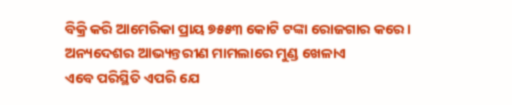ବିକ୍ରି କରି ଆମେରିକା ପ୍ରାୟ ୭୫୫୩ କୋଟି ଟଙ୍କା ରୋଜଗାର କରେ ।
ଅନ୍ୟଦେଶର ଆଭ୍ୟନ୍ତରୀଣ ମାମଲାରେ ମୁଣ୍ଡ ଖେଳାଏ
ଏବେ ପରିସ୍ଥିତି ଏପରି ଯେ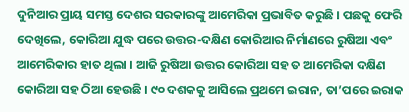ଦୁନିଆର ପ୍ରାୟ ସମସ୍ତ ଦେଶର ସରକାରଙ୍କୁ ଆମେରିକା ପ୍ରଭାବିତ କରୁଛି । ପଛକୁ ଫେରି ଦେଖିଲେ, କୋରିଆ ଯୁଦ୍ଧ ପରେ ଉତ୍ତର-ଦକ୍ଷିଣ କୋରିଆର ନିର୍ମାଣରେ ରୁଷିଆ ଏବଂ ଆମେରିକାର ହାତ ଥିଲା । ଆଜି ରୁଷିଆ ଉତ୍ତର କୋରିଆ ସହ ତ ଆମେରିକା ଦକ୍ଷିଣ କୋରିଆ ସହ ଠିଆ ହେଉଛି । ୯୦ ଦଶକକୁ ଆସିଲେ ପ୍ରଥମେ ଇରାନ, ତା’ପରେ ଇରାକ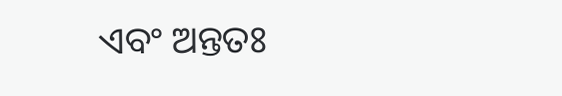ଏବଂ ଅନ୍ତତଃ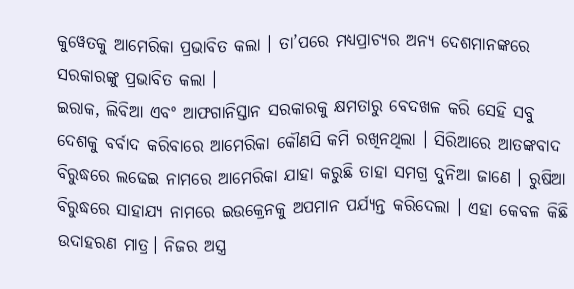କୁୱେତକୁ ଆମେରିକା ପ୍ରଭାବିତ କଲା । ତା’ପରେ ମଧ୍ୟପ୍ରାଚ୍ୟର ଅନ୍ୟ ଦେଶମାନଙ୍କରେ ସରକାରଙ୍କୁ ପ୍ରଭାବିତ କଲା ।
ଇରାକ, ଲିବିଆ ଏବଂ ଆଫଗାନିସ୍ତାନ ସରକାରକୁ କ୍ଷମତାରୁ ବେଦଖଳ କରି ସେହି ସବୁ ଦେଶକୁ ବର୍ବାଦ କରିବାରେ ଆମେରିକା କୌଣସି କମି ରଖିନଥିଲା । ସିରିଆରେ ଆତଙ୍କବାଦ ବିରୁଦ୍ଧରେ ଲଢେଇ ନାମରେ ଆମେରିକା ଯାହା କରୁଛି ତାହା ସମଗ୍ର ଦୁନିଆ ଜାଣେ । ରୁଷିଆ ବିରୁଦ୍ଧରେ ସାହାଯ୍ୟ ନାମରେ ଇଉକ୍ରେନକୁ ଅପମାନ ପର୍ଯ୍ୟନ୍ତ କରିଦେଲା । ଏହା କେବଳ କିଛି ଉଦାହରଣ ମାତ୍ର। ନିଜର ଅସ୍ତ୍ର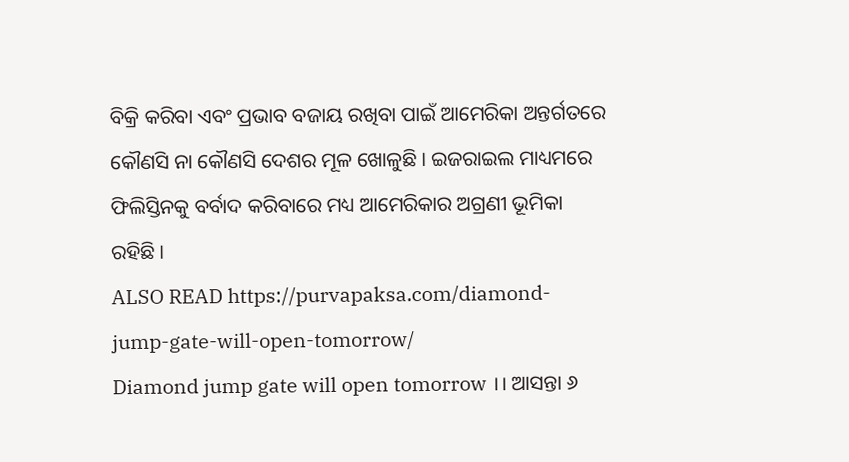ବିକ୍ରି କରିବା ଏବଂ ପ୍ରଭାବ ବଜାୟ ରଖିବା ପାଇଁ ଆମେରିକା ଅନ୍ତର୍ଗତରେ କୌଣସି ନା କୌଣସି ଦେଶର ମୂଳ ଖୋଳୁଛି । ଇଜରାଇଲ ମାଧ୍ୟମରେ ଫିଲିସ୍ତିନକୁ ବର୍ବାଦ କରିବାରେ ମଧ୍ୟ ଆମେରିକାର ଅଗ୍ରଣୀ ଭୂମିକା ରହିଛି ।
ALSO READ https://purvapaksa.com/diamond-jump-gate-will-open-tomorrow/
Diamond jump gate will open tomorrow ।। ଆସନ୍ତା ୬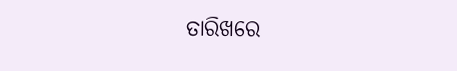ତାରିଖରେ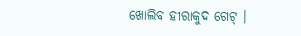ଖୋଲିବ ହୀରାକୁଦ ଗେଟ୍ ।